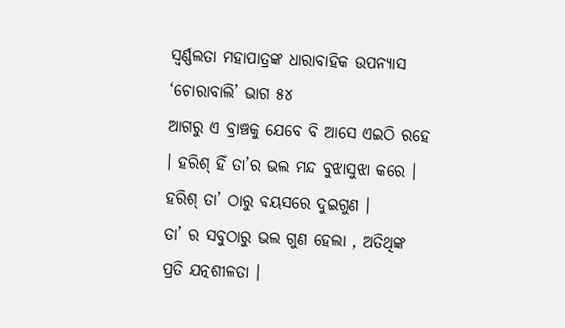ସ୍ଵର୍ଣ୍ଣଲତା ମହାପାତ୍ରଙ୍କ ଧାରାବାହିକ ଉପନ୍ୟାସ ‘ଚୋରାବାଲି’ ଭାଗ ୫୪
ଆଗରୁ ଏ ବ୍ରାଞ୍ଚକୁ ଯେବେ ବି ଆସେ ଏଇଠି ରହେ । ହରିଶ୍ ହିଁ ତା’ର ଭଲ ମନ୍ଦ ବୁଝାସୁଝା କରେ । ହରିଶ୍ ତା’ ଠାରୁ ବୟସରେ ଦୁଇଗୁଣ ।
ତା’ ର ସବୁଠାରୁ ଭଲ ଗୁଣ ହେଲା , ଅତିଥିଙ୍କ ପ୍ରତି ଯତ୍ନଶୀଳତା ।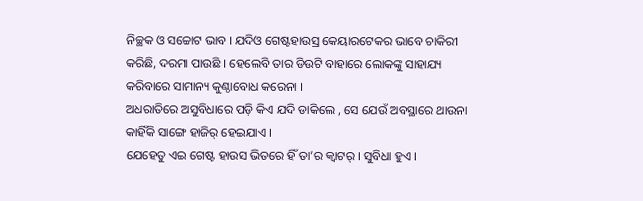ନିଚ୍ଛକ ଓ ସଚ୍ଚୋଟ ଭାବ । ଯଦିଓ ଗେଷ୍ଟହାଉସ୍ର କେୟାରଟେକର ଭାବେ ଚାକିରୀ କରିଛି, ଦରମା ପାଉଛି । ହେଲେବି ତାର ଡିଉଟି ବାହାରେ ଲୋକଙ୍କୁ ସାହାଯ୍ୟ କରିବାରେ ସାମାନ୍ୟ କୁଣ୍ଠାବୋଧ କରେନା ।
ଅଧରାତିରେ ଅସୁବିଧାରେ ପଡ଼ି କିଏ ଯଦି ଡାକିଲେ , ସେ ଯେଉଁ ଅବସ୍ଥାରେ ଥାଉନା କାହିଁକି ସାଙ୍ଗେ ହାଜିର୍ ହେଇଯାଏ ।
ଯେହେତୁ ଏଇ ଗେଷ୍ଟ ହାଉସ ଭିତରେ ହିଁ ତା’ର କ୍ୱାଟର୍ । ସୁବିଧା ହୁଏ ।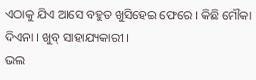ଏଠାକୁ ଯିଏ ଆସେ ବହୁତ ଖୁସିହେଇ ଫେରେ । କିଛି ମୌକା ଦିଏନା । ଖୁବ୍ ସାହାଯ୍ୟକାରୀ ।
ଭଲ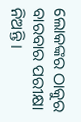ଲୋକଙ୍କର ଠାକୁର ବାରବାର ପରୀକ୍ଷା ନିଅନ୍ତି ।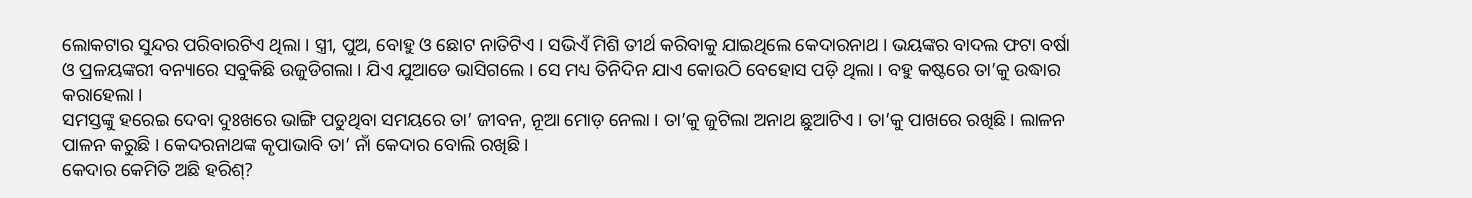ଲୋକଟାର ସୁନ୍ଦର ପରିବାରଟିଏ ଥିଲା । ସ୍ତ୍ରୀ, ପୁଅ, ବୋହୁ ଓ ଛୋଟ ନାତିଟିଏ । ସଭିଏଁ ମିଶି ତୀର୍ଥ କରିବାକୁ ଯାଇଥିଲେ କେଦାରନାଥ । ଭୟଙ୍କର ବାଦଲ ଫଟା ବର୍ଷା ଓ ପ୍ରଳୟଙ୍କରୀ ବନ୍ୟାରେ ସବୁକିଛି ଉଜୁଡିଗଲା । ଯିଏ ଯୁଆଡେ ଭାସିଗଲେ । ସେ ମଧ୍ୟ ତିନିଦିନ ଯାଏ କୋଉଠି ବେହୋସ ପଡ଼ି ଥିଲା । ବହୁ କଷ୍ଟରେ ତା’କୁ ଉଦ୍ଧାର କରାହେଲା ।
ସମସ୍ତଙ୍କୁ ହରେଇ ଦେବା ଦୁଃଖରେ ଭାଙ୍ଗି ପଡୁଥିବା ସମୟରେ ତା’ ଜୀବନ, ନୂଆ ମୋଡ଼ ନେଲା । ତା’କୁ ଜୁଟିଲା ଅନାଥ ଛୁଆଟିଏ । ତା’କୁ ପାଖରେ ରଖିଛି । ଲାଳନ ପାଳନ କରୁଛି । କେଦରନାଥଙ୍କ କୃପାଭାବି ତା’ ନାଁ କେଦାର ବୋଲି ରଖିଛି ।
କେଦାର କେମିତି ଅଛି ହରିଶ୍?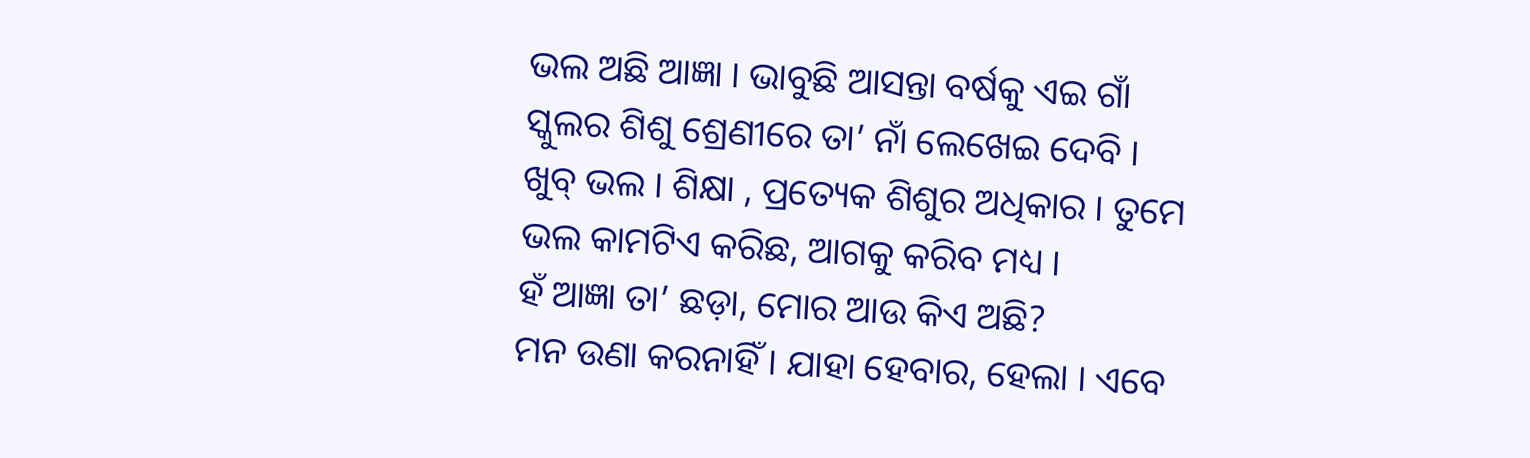ଭଲ ଅଛି ଆଜ୍ଞା । ଭାବୁଛି ଆସନ୍ତା ବର୍ଷକୁ ଏଇ ଗାଁ ସ୍କୁଲର ଶିଶୁ ଶ୍ରେଣୀରେ ତା’ ନାଁ ଲେଖେଇ ଦେବି ।
ଖୁବ୍ ଭଲ । ଶିକ୍ଷା , ପ୍ରତ୍ୟେକ ଶିଶୁର ଅଧିକାର । ତୁମେ ଭଲ କାମଟିଏ କରିଛ, ଆଗକୁ କରିବ ମଧ୍ୟ ।
ହଁ ଆଜ୍ଞା ତା’ ଛଡ଼ା, ମୋର ଆଉ କିଏ ଅଛି?
ମନ ଉଣା କରନାହିଁ । ଯାହା ହେବାର, ହେଲା । ଏବେ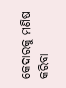କେଦାରକୁ ମଣିଷ କରିବା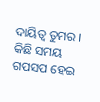ଦାୟିତ୍ୱ ତୁମର ।
କିଛି ସମୟ ଗପସପ ହେଇ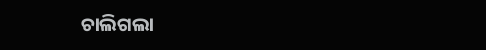ଚାଲିଗଲା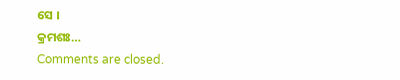ସେ ।
କ୍ରମଶଃ…
Comments are closed.